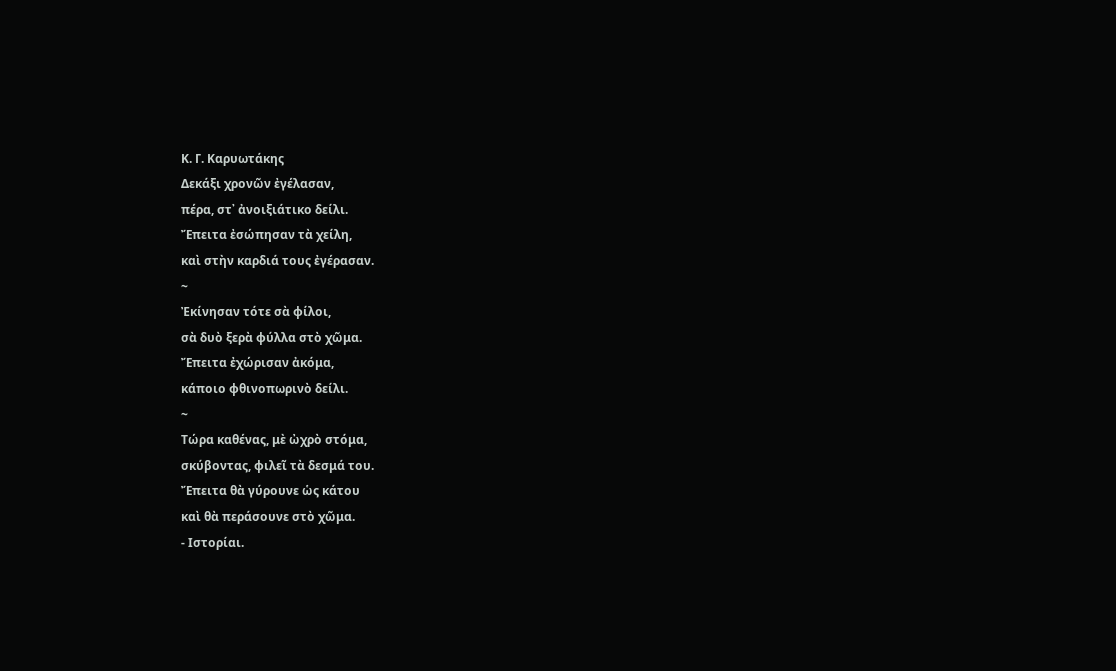Κ. Γ. Καρυωτάκης
Δεκάξι χρονῶν ἐγέλασαν,
πέρα, στ᾿ ἀνοιξιάτικο δείλι.
Ἔπειτα ἐσώπησαν τὰ χείλη,
καὶ στὴν καρδιά τους ἐγέρασαν.
~
Ἐκίνησαν τότε σὰ φίλοι,
σὰ δυὸ ξερὰ φύλλα στὸ χῶμα.
Ἔπειτα ἐχώρισαν ἀκόμα,
κάποιο φθινοπωρινὸ δείλι.
~
Τώρα καθένας, μὲ ὠχρὸ στόμα,
σκύβοντας, φιλεῖ τὰ δεσμά του.
Ἔπειτα θὰ γύρουνε ὡς κάτου
καὶ θὰ περάσουνε στὸ χῶμα.
- Ιστορίαι.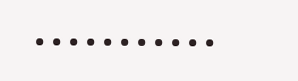•••••••••••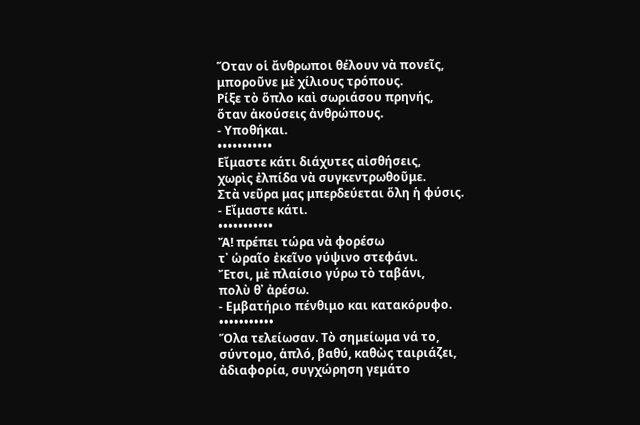Ὅταν οἱ ἄνθρωποι θέλουν νὰ πονεῖς,
μποροῦνε μὲ χίλιους τρόπους.
Ρίξε τὸ ὅπλο καὶ σωριάσου πρηνής,
ὅταν ἀκούσεις ἀνθρώπους.
- Υποθήκαι.
•••••••••••
Εἴμαστε κάτι διάχυτες αἰσθήσεις,
χωρὶς ἐλπίδα νὰ συγκεντρωθοῦμε.
Στὰ νεῦρα μας μπερδεύεται ὅλη ἡ φύσις.
- Εἴμαστε κάτι.
•••••••••••
Ἄ! πρέπει τώρα νὰ φορέσω
τ᾿ ὡραῖο ἐκεῖνο γύψινο στεφάνι.
Ἔτσι, μὲ πλαίσιο γύρω τὸ ταβάνι,
πολὺ θ᾿ ἀρέσω.
- Εμβατήριο πένθιμο και κατακόρυφο.
•••••••••••
Ὅλα τελείωσαν. Τὸ σημείωμα νά το,
σύντομο, ἁπλό, βαθύ, καθὼς ταιριάζει,
ἀδιαφορία, συγχώρηση γεμάτο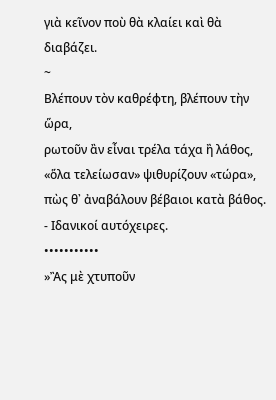γιὰ κεῖνον ποὺ θὰ κλαίει καὶ θὰ διαβάζει.
~
Βλέπουν τὸν καθρέφτη, βλέπουν τὴν ὥρα,
ρωτοῦν ἂν εἶναι τρέλα τάχα ἢ λάθος,
«ὅλα τελείωσαν» ψιθυρίζουν «τώρα»,
πὼς θ᾿ ἀναβάλουν βέβαιοι κατὰ βάθος.
- Ιδανικοί αυτόχειρες.
•••••••••••
»Ἂς μὲ χτυποῦν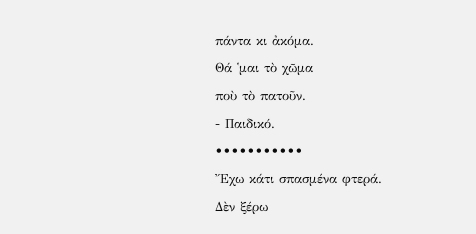πάντα κι ἀκόμα.
Θά ῾μαι τὸ χῶμα
ποὺ τὸ πατοῦν.
- Παιδικό.
•••••••••••
Ἔχω κάτι σπασμένα φτερά.
Δὲν ξέρω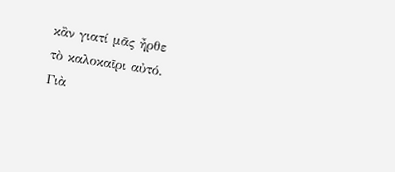κἂν γιατί μᾶς ἦρθε
τὸ καλοκαῖρι αὐτό.
Γιὰ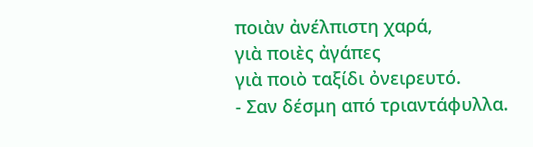ποιὰν ἀνέλπιστη χαρά,
γιὰ ποιὲς ἀγάπες
γιὰ ποιὸ ταξίδι ὀνειρευτό.
- Σαν δέσμη από τριαντάφυλλα.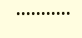•••••••••••